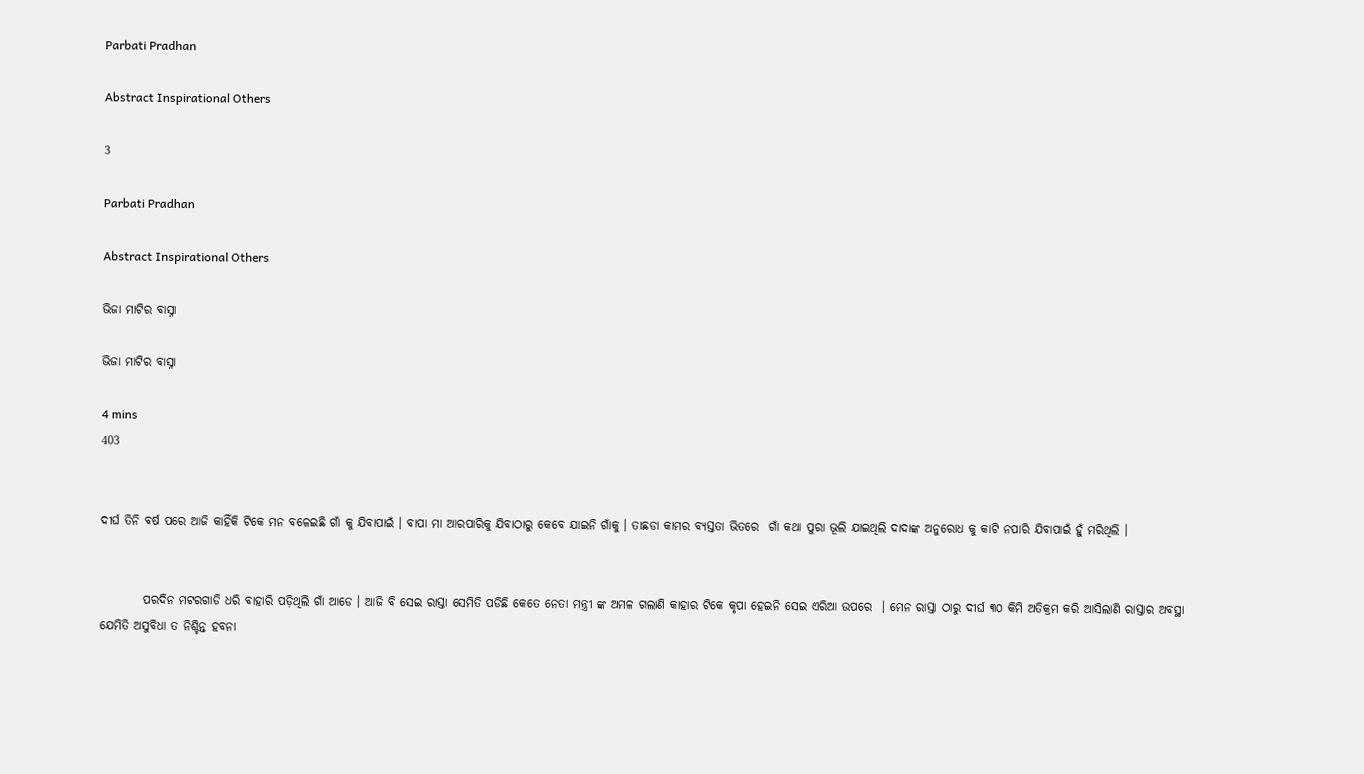Parbati Pradhan

Abstract Inspirational Others

3

Parbati Pradhan

Abstract Inspirational Others

ଭିଜା ମାଟିର ବାସ୍ନା

ଭିଜା ମାଟିର ବାସ୍ନା

4 mins
403


ଦୀର୍ଘ ତିନି ବର୍ଷ ପରେ ଆଜି କାହିଁକି ଟିକେ ମନ ବଳେଇଛି ଗାଁ କୁ ଯିବାପାଇଁ । ବାପା ମା ଆରପାରିକୁ ଯିବାଠାରୁ କେବେ ଯାଇନି ଗାଁକୁ । ତାଛଡା କାମର ବ୍ୟସ୍ତତା ଭିତରେ  ଗାଁ କଥା ପୁରା ଭୂଲି ଯାଇଥିଲି ଦାଦାଙ୍କ ଅନୁରୋଧ କୁ କାଟି ନପାରି ଯିବାପାଇଁ ହୁଁ ମରିଥିଲି ।


         ପରଦିନ ମଟରଗାଡି ଧରି ବାହାରି ପଡ଼ିଥିଲି ଗାଁ ଆଡେ । ଆଜି ବି ସେଇ ରାସ୍ତା ସେମିତି ପଡିଛି କେତେ ନେତା ମନ୍ତ୍ରୀ ଙ୍କ ଅମଳ ଗଲାଣି କାହାର ଟିକେ କୃପା ହେଇନି ସେଇ ଏରିଆ ଉପରେ  । ମେନ ରାସ୍ତା ଠାରୁ ଦୀର୍ଘ ୩୦ କିମି ଅତିକ୍ରମ କରି ଆସିଲାଣି ରାସ୍ତାର ଅବସ୍ଥା ଯେମିତି ଅସୁବିଧା ତ ନିଶ୍ଚିନ୍ତ ହବନା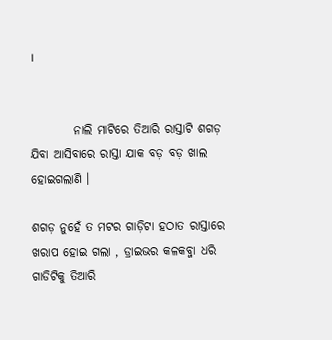।


         ନାଲି ମାଟିରେ ତିଆରି ରାସ୍ତାଟି ଶଗଡ଼ ଯିବା ଆସିବାରେ ରାସ୍ତା ଯାକ ବଡ଼ ବଡ଼ ଖାଲ ହୋଇଗଲାଣି ।

ଶଗଡ଼ ନୁହେଁ ତ ମଟର ଗାଡ଼ିଟା ହଠାତ ରାସ୍ତାରେ ଖରାପ ହୋଇ ଗଲା , ଡ୍ରାଇଭର କଳକବ୍ଜା ଧରି ଗାଡିଟିକୁ ତିଆରି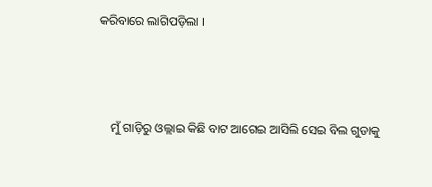କରିବାରେ ଲାଗିପଡ଼ିଲା ।



    ମୁଁ ଗାଡ଼ିରୁ ଓଲ୍ଲାଇ କିଛି ବାଟ ଆଗେଇ ଆସିଲି ସେଇ ବିଲ ଗୁଡାକୁ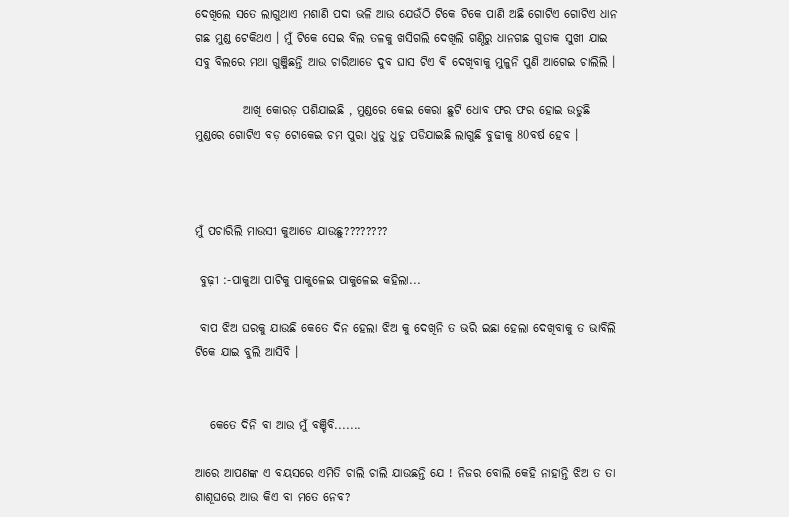ଦେଖିଲେ ସତେ ଲାଗୁଥାଏ ମଶାଣି ପଦା ଭଳି ଆଉ ଯେଉଁଠି ଟିକେ ଟିକେ ପାଣି ଅଛି ଗୋଟିଏ ଗୋଟିଏ ଧାନ ଗଛ ମୁଣ୍ଡ ଟେକିଥଏ । ମୁଁ ଟିକେ ସେଇ ବିଲ ତଳକୁ ଖସିଗଲି ଦେଖିଲି ଗଣ୍ଠିରୁ ଧାନଗଛ ଗୁଡାକ ସୁଖୀ ଯାଇ ସବୁ ବିଲରେ ମଥା ଗୁଞ୍ଜିଛନ୍ତି ଆଉ ଚାରିଆଡେ ଦୁବ ଘାସ ଟିଏ ଵି ଦେଖିବାକୁ ମୁଳୁନି ପୁଣି ଆଗେଇ ଚାଲିଲି ।

          ଆଖି କୋରଡ଼ ପଶିଯାଇଛି , ମୁଣ୍ଡରେ କେଇ କେରା ଛୁଟି ଧୋବ ଫର ଫର ହୋଇ ଉଡୁଛି ମୁଣ୍ଡରେ ଗୋଟିଏ ବଡ଼ ଟୋକେଇ ଚମ ପୁରା ଧୁଡୁ ଧୁଡୁ ପଡିଯାଇଛି ଲାଗୁଛି ବୁଢୀକୁ 80ବର୍ଷ ହେବ ।



ମୁଁ ପଚାରିଲି ମାଉସୀ କୁଆଡେ ଯାଉଛୁ????????

 ବୁଢ଼ୀ :-ପାକୁଆ ପାଟିକୁ ପାକୁଳେଇ ପାକୁଳେଇ କହିଲା...

 ବାପ ଝିଅ ଘରକୁ ଯାଉଛି କେତେ ଦିନ ହେଲା ଝିଅ କୁ ଦେଖିନି ତ ଭରି ଇଛା ହେଲା ଦେଖିବାକୁ ତ ଭାବିଲି ଟିକେ ଯାଇ ବୁଲି ଆସିବି ।


   କେତେ ଦିନି ବା ଆଉ ମୁଁ ବଞ୍ଚିବି.......

ଆରେ ଆପଣଙ୍କ ଏ ବୟସରେ ଏମିତି ଚାଲି ଚାଲି ଯାଉଛନ୍ତି ଯେ ! ନିଜର ବୋଲି କେହି ନାହାନ୍ତି ଝିଅ ତ ତା ଶାଶୂଘରେ ଆଉ କିଏ ବା ମତେ ନେବ?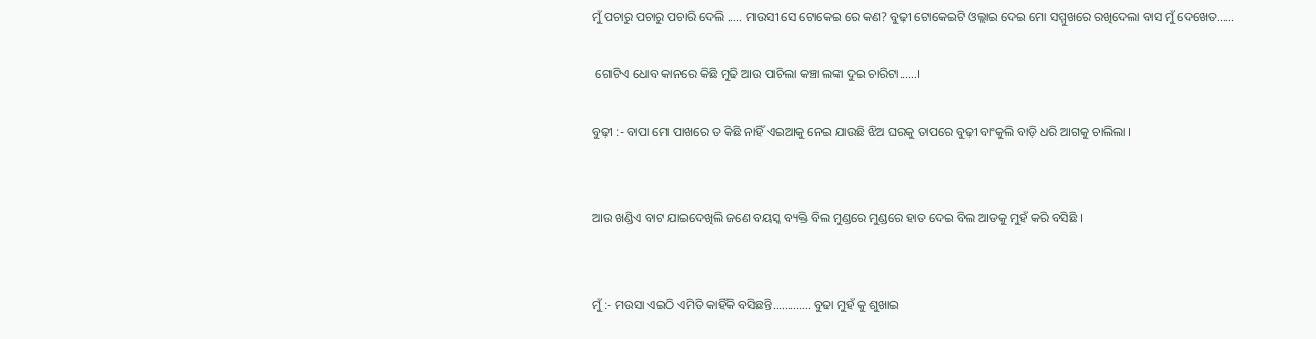ମୁଁ ପଚାରୁ ପଚାରୁ ପଚାରି ଦେଲି ..... ମାଉସୀ ସେ ଟୋକେଇ ରେ କଣ? ବୁଢ଼ୀ ଟୋକେଇଟି ଓଲ୍ଲାଇ ଦେଇ ମୋ ସମ୍ମୁଖରେ ରଖିଦେଲା ବାସ ମୁଁ ଦେଖେତ......

 ଗୋଟିଏ ଧୋବ କାନରେ କିଛି ମୁଢି ଆଉ ପାଚିଲା କଞ୍ଚା ଲଙ୍କା ଦୁଇ ଚାରିଟା......।

ବୁଢ଼ୀ :- ବାପା ମୋ ପାଖରେ ତ କିଛି ନାହିଁ ଏଇଆକୁ ନେଇ ଯାଉଛି ଝିଅ ଘରକୁ ତାପରେ ବୁଢ଼ୀ ବାଂକୁଲି ବାଡ଼ି ଧରି ଆଗକୁ ଚାଲିଲା ।


ଆଉ ଖଣ୍ଡିଏ ବାଟ ଯାଇଦେଖିଲି ଜଣେ ବୟସ୍କ ବ୍ୟକ୍ତି ବିଲ ମୁଣ୍ଡରେ ମୁଣ୍ଡରେ ହାତ ଦେଇ ବିଲ ଆଡକୁ ମୁହଁ କରି ବସିଛି ।


ମୁଁ :- ମଉସା ଏଇଠି ଏମିତି କାହିଁକି ବସିଛନ୍ତି............. ବୁଢା ମୁହଁ କୁ ଶୁଖାଇ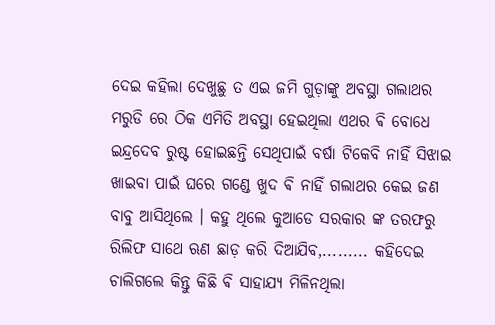ଦେଇ କହିଲା ଦେଖୁଛୁ ତ ଏଇ ଜମି ଗୁଡ଼ାଙ୍କୁ ଅବସ୍ଥା ଗଲାଥର ମରୁଡି ରେ ଠିକ ଏମିତି ଅବସ୍ଥା ହେଇଥିଲା ଏଥର ଵି ବୋଧେ ଇନ୍ଦ୍ରଦେବ ରୁଷ୍ଟ ହୋଇଛନ୍ତି ସେଥିପାଇଁ ବର୍ଷା ଟିକେବି ନାହିଁ ସିଝାଇ ଖାଇବା ପାଇଁ ଘରେ ଗଣ୍ଡେ ଖୁଦ ଵି ନାହିଁ ଗଲାଥର କେଇ ଜଣ ବାବୁ ଆସିଥିଲେ । କହୁ ଥିଲେ କୁଆଡେ ସରକାର ଙ୍କ ତରଫରୁ ରିଲିଫ ସାଥେ ଋଣ ଛାଡ଼ କରି ଦିଆଯିବ,......... କହିଦେଇ ଚାଲିଗଲେ କିନ୍ତୁ କିଛି ଵି ସାହାଯ୍ୟ ମିଳିନଥିଲା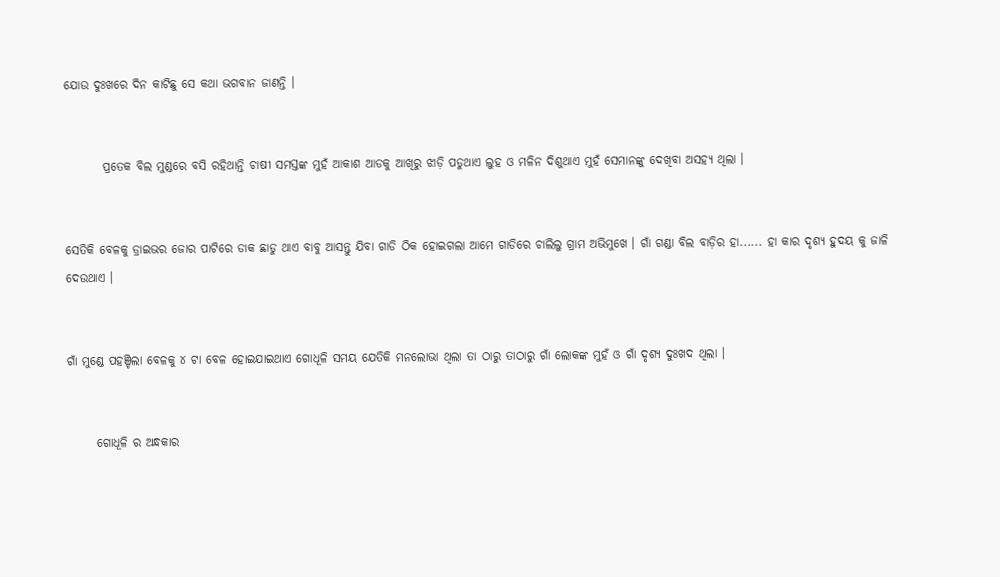ଯୋଉ ଦୁଃଖରେ ଦିନ କାଟିଛୁ ସେ କଥା ଭଗବାନ ଜାଣନ୍ତି ।


        ପ୍ରତେକ ବିଲ ମୁଣ୍ଡରେ ବସି ରହିଥାନ୍ତି ଚାଷୀ ସମସ୍ତଙ୍କ ମୁହଁ ଆକାଶ ଆଡକୁ ଆଖିରୁ ଝାଡ଼ି ପଡୁଥାଏ ଲୁହ ଓ ମଳିନ ଦିଶୁଥାଏ ମୁହଁ ସେମାନଙ୍କୁ ଦେଖିବା ଅସହ୍ୟ ଥିଲା ।


ସେତିକି ବେଳକୁ ଡ୍ରାଇଭର ଜୋର ପାଟିରେ ଡାକ ଛାଡୁ ଥାଏ ବାବୁ ଆସନ୍ତୁ ଯିବା ଗାଡି ଠିକ ହୋଇଗଲା ଆମେ ଗାଡିରେ ଚାଲିଲୁ ଗ୍ରାମ ଅଭିମୁଖେ । ଗାଁ ଗଣ୍ଡା ବିଲ ବାଡ଼ିର ହା...... ହା କାର ଦୃଶ୍ୟ ହୁଦୟ କୁ ଜାଳି ଦେଉଥାଏ ।


ଗାଁ ମୁଣ୍ଡେ ପହଞ୍ଚିଲା ବେଳକୁ ୪ ଟା ବେଳ ହୋଇଯାଇଥାଏ ଗୋଧୂଳି ସମୟ ଯେତିକି ମନଲୋଭା ଥିଲା ତା ଠାରୁ ତାଠାରୁ ଗାଁ ଲୋକଙ୍କ ମୁହଁ ଓ ଗାଁ ଦୃଶ୍ୟ ଦୁଃଖଦ ଥିଲା ।


      ଗୋଧୂଳି ର ଅନ୍ଧକାର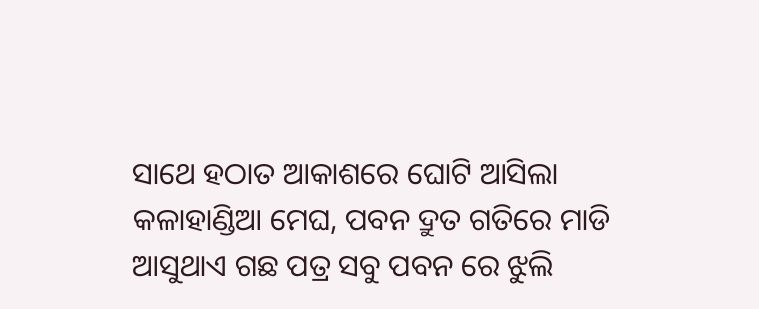ସାଥେ ହଠାତ ଆକାଶରେ ଘୋଟି ଆସିଲା କଳାହାଣ୍ଡିଆ ମେଘ, ପବନ ଦ୍ରୁତ ଗତିରେ ମାଡି ଆସୁଥାଏ ଗଛ ପତ୍ର ସବୁ ପବନ ରେ ଝୁଲି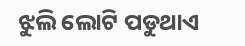ଝୁଲି ଲୋଟି ପଡୁଥାଏ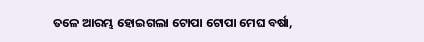ତଳେ ଆରମ୍ଭ ହୋଇଗଲା ଟୋପା ଟୋପା ମେଘ ବର୍ଷା,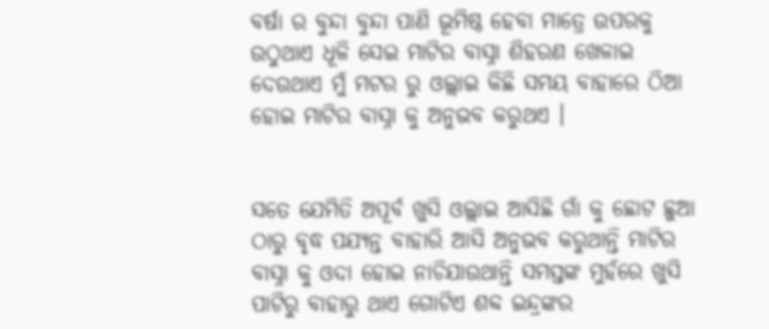ବର୍ଷା ର ବୁନ୍ଦା ବୁନ୍ଦା ପାଣି ଭୂମିଷ୍ଠ ହେବା ମାତ୍ରେ ଉପରକୁ ଉଠୁଥାଏ ଧୂଳି ସେଇ ମାଟିର ବାସ୍ନା ଶିହରଣ ଖେଳାଇ ଦେଉଥାଏ ମୁଁ ମଟର ରୁ ଓଲ୍ଲାଇ କିଛି ସମୟ ବାହାରେ ଠିଆ ହୋଇ ମାଟିର ବାସ୍ନା କୁ ଅନୁଭବ କରୁଥଏ ।


ସତେ ଯେମିତି ଅପୂର୍ବ ଖୁସି ଓଲ୍ଲାଇ ଆସିଛି ଗାଁ କୁ ଛୋଟ ଛୁଆ ଠାରୁ ବୃଦ୍ଧ ପଯ୍ୟନ୍ତ ବାହାରି ଆସି ଅନୁଭବ କରୁଥାନ୍ତି ମାଟିର ବାସ୍ନା କୁ ଓଦା ହୋଇ ନାଚିଯାଉଥାନ୍ତି ସମସ୍ତଙ୍କ ମୁହଁରେ ଖୁସି ପାଟିରୁ ବାହାରୁ ଥାଏ ଗୋଟିଏ ଶବ୍ଦ ଇନ୍ଦ୍ରଙ୍କର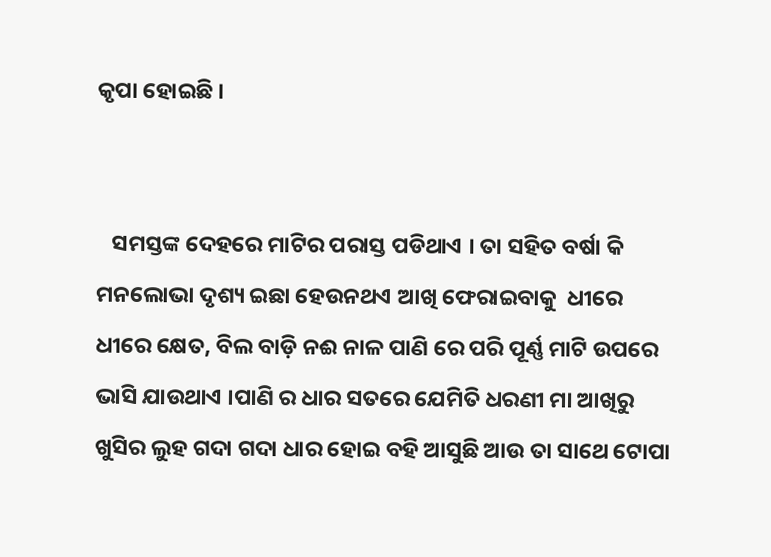କୃପା ହୋଇଛି ।


   ସମସ୍ତଙ୍କ ଦେହରେ ମାଟିର ପରାସ୍ତ ପଡିଥାଏ । ତା ସହିତ ବର୍ଷା କି ମନଲୋଭା ଦୃଶ୍ୟ ଇଛା ହେଉନଥଏ ଆଖି ଫେରାଇବାକୁ  ଧୀରେ ଧୀରେ କ୍ଷେତ, ବିଲ ବାଡ଼ି ନଈ ନାଳ ପାଣି ରେ ପରି ପୂର୍ଣ୍ଣ ମାଟି ଉପରେ ଭାସି ଯାଉଥାଏ ।ପାଣି ର ଧାର ସତରେ ଯେମିତି ଧରଣୀ ମା ଆଖିରୁ ଖୁସିର ଲୁହ ଗଦା ଗଦା ଧାର ହୋଇ ବହି ଆସୁଛି ଆଉ ତା ସାଥେ ଟୋପା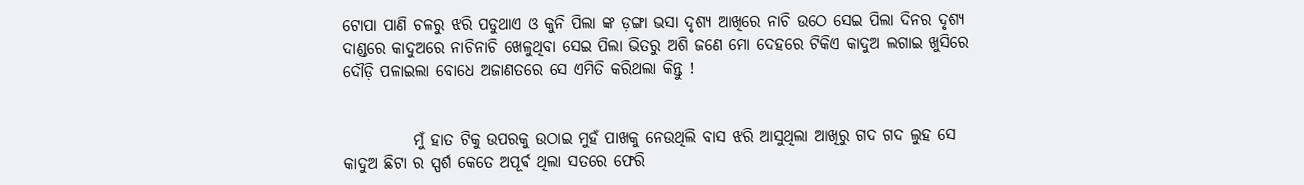ଟୋପା ପାଣି ଚଳରୁ ଝରି ପଡୁଥାଏ ଓ କୁନି ପିଲା ଙ୍କ ଡ଼ଙ୍ଗା ଭସା ଦୃଶ୍ୟ ଆଖିରେ ନାଚି ଉଠେ ସେଇ ପିଲା ଦିନର ଦୃଶ୍ୟ  ଦାଣ୍ଡରେ କାଦୁଅରେ ନାଚିନାଚି ଖେଳୁଥିବା ସେଇ ପିଲା ଭିତରୁ ଅଶି ଜଣେ ମୋ ଦେହରେ ଟିକିଏ କାଦୁଅ ଲଗାଇ ଖୁସିରେ ଦୌଡ଼ି ପଳାଇଲା ବୋଧେ ଅଜାଣତରେ ସେ ଏମିତି କରିଥଲା କିନ୍ତୁ !


           ମୁଁ ହାତ ଟିକୁ ଉପରକୁ ଉଠାଇ ମୁହଁ ପାଖକୁ ନେଉଥିଲି ବାସ ଝରି ଆସୁଥିଲା ଆଖିରୁ ଗଦ ଗଦ ଲୁହ ସେ କାଦୁଅ ଛିଟା ର ସ୍ପର୍ଶ କେତେ ଅପୂର୍ଵ ଥିଲା ସତରେ ଫେରି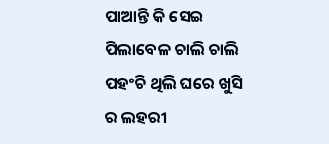ପାଆନ୍ତି କି ସେଇ ପିଲାବେଳ ଚାଲି ଚାଲି ପହଂଚି ଥିଲି ଘରେ ଖୁସି ର ଲହରୀ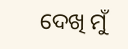ଦେଖି ମୁଁ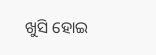ଖୁସି ହୋଇ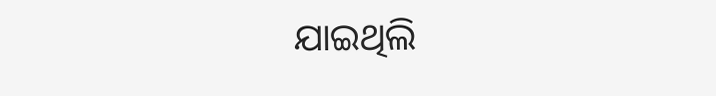ଯାଇଥିଲି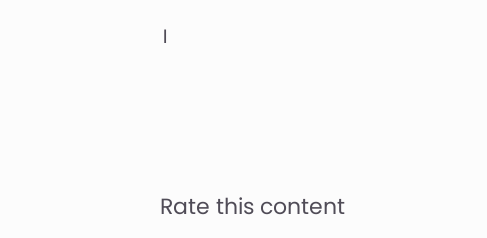।





Rate this content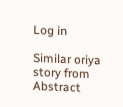Log in

Similar oriya story from Abstract